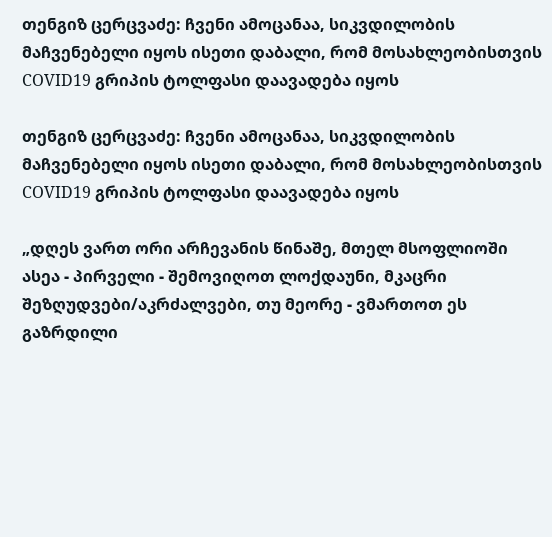თენგიზ ცერცვაძე: ჩვენი ამოცანაა, სიკვდილობის მაჩვენებელი იყოს ისეთი დაბალი, რომ მოსახლეობისთვის COVID19 გრიპის ტოლფასი დაავადება იყოს

თენგიზ ცერცვაძე: ჩვენი ამოცანაა, სიკვდილობის მაჩვენებელი იყოს ისეთი დაბალი, რომ მოსახლეობისთვის COVID19 გრიპის ტოლფასი დაავადება იყოს

„დღეს ვართ ორი არჩევანის წინაშე, მთელ მსოფლიოში ასეა - პირველი - შემოვიღოთ ლოქდაუნი, მკაცრი შეზღუდვები/აკრძალვები, თუ მეორე - ვმართოთ ეს გაზრდილი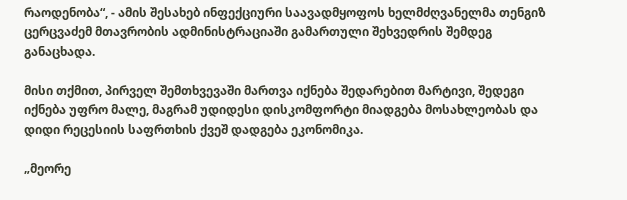რაოდენობა“, - ამის შესახებ ინფექციური საავადმყოფოს ხელმძღვანელმა თენგიზ ცერცვაძემ მთავრობის ადმინისტრაციაში გამართული შეხვედრის შემდეგ განაცხადა.

მისი თქმით, პირველ შემთხვევაში მართვა იქნება შედარებით მარტივი, შედეგი იქნება უფრო მალე, მაგრამ უდიდესი დისკომფორტი მიადგება მოსახლეობას და დიდი რეცესიის საფრთხის ქვეშ დადგება ეკონომიკა.

„მეორე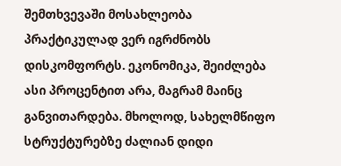შემთხვევაში მოსახლეობა პრაქტიკულად ვერ იგრძნობს დისკომფორტს. ეკონომიკა, შეიძლება ასი პროცენტით არა, მაგრამ მაინც განვითარდება. მხოლოდ, სახელმწიფო სტრუქტურებზე ძალიან დიდი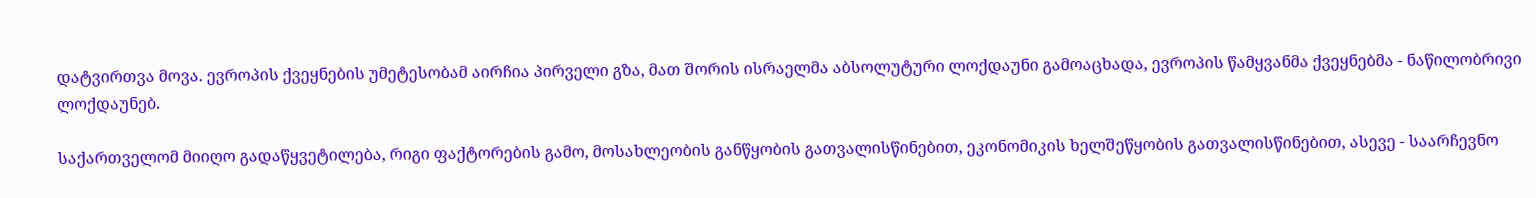დატვირთვა მოვა. ევროპის ქვეყნების უმეტესობამ აირჩია პირველი გზა, მათ შორის ისრაელმა აბსოლუტური ლოქდაუნი გამოაცხადა, ევროპის წამყვანმა ქვეყნებმა - ნაწილობრივი ლოქდაუნებ.

საქართველომ მიიღო გადაწყვეტილება, რიგი ფაქტორების გამო, მოსახლეობის განწყობის გათვალისწინებით, ეკონომიკის ხელშეწყობის გათვალისწინებით, ასევე - საარჩევნო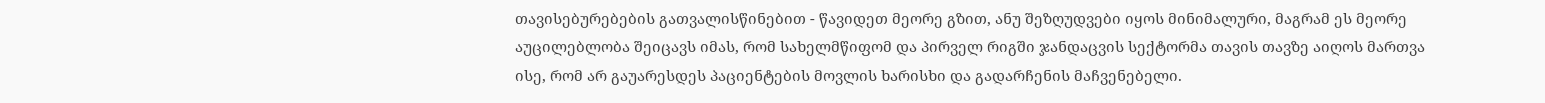თავისებურებების გათვალისწინებით - წავიდეთ მეორე გზით, ანუ შეზღუდვები იყოს მინიმალური, მაგრამ ეს მეორე აუცილებლობა შეიცავს იმას, რომ სახელმწიფომ და პირველ რიგში ჯანდაცვის სექტორმა თავის თავზე აიღოს მართვა ისე, რომ არ გაუარესდეს პაციენტების მოვლის ხარისხი და გადარჩენის მაჩვენებელი.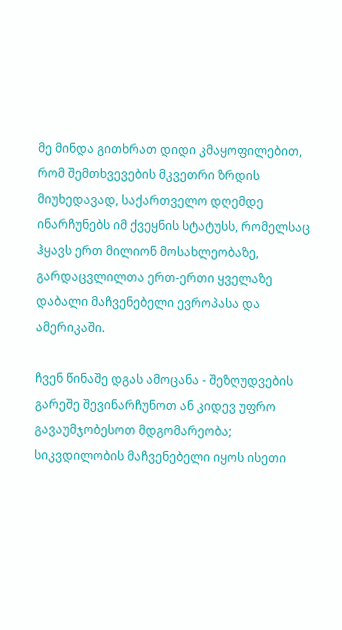მე მინდა გითხრათ დიდი კმაყოფილებით, რომ შემთხვევების მკვეთრი ზრდის მიუხედავად, საქართველო დღემდე ინარჩუნებს იმ ქვეყნის სტატუსს, რომელსაც ჰყავს ერთ მილიონ მოსახლეობაზე, გარდაცვლილთა ერთ-ერთი ყველაზე დაბალი მაჩვენებელი ევროპასა და ამერიკაში.

ჩვენ წინაშე დგას ამოცანა - შეზღუდვების გარეშე შევინარჩუნოთ ან კიდევ უფრო გავაუმჯობესოთ მდგომარეობა; სიკვდილობის მაჩვენებელი იყოს ისეთი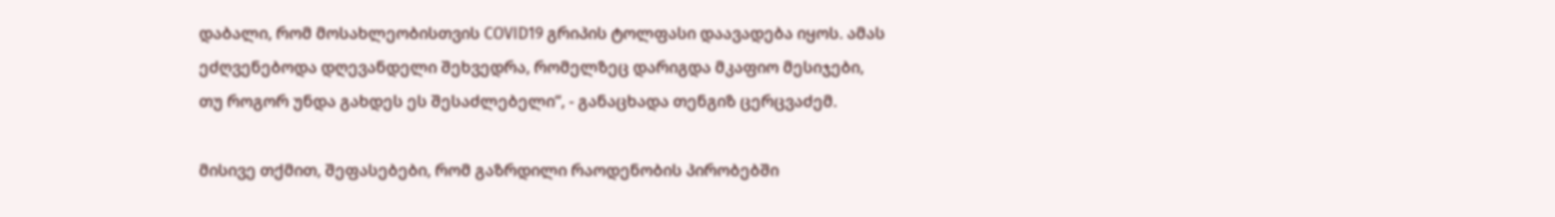დაბალი, რომ მოსახლეობისთვის COVID19 გრიპის ტოლფასი დაავადება იყოს. ამას ეძღვენებოდა დღევანდელი შეხვედრა, რომელზეც დარიგდა მკაფიო მესიჯები, თუ როგორ უნდა გახდეს ეს შესაძლებელი“, - განაცხადა თენგიზ ცერცვაძემ.

მისივე თქმით, შეფასებები, რომ გაზრდილი რაოდენობის პირობებში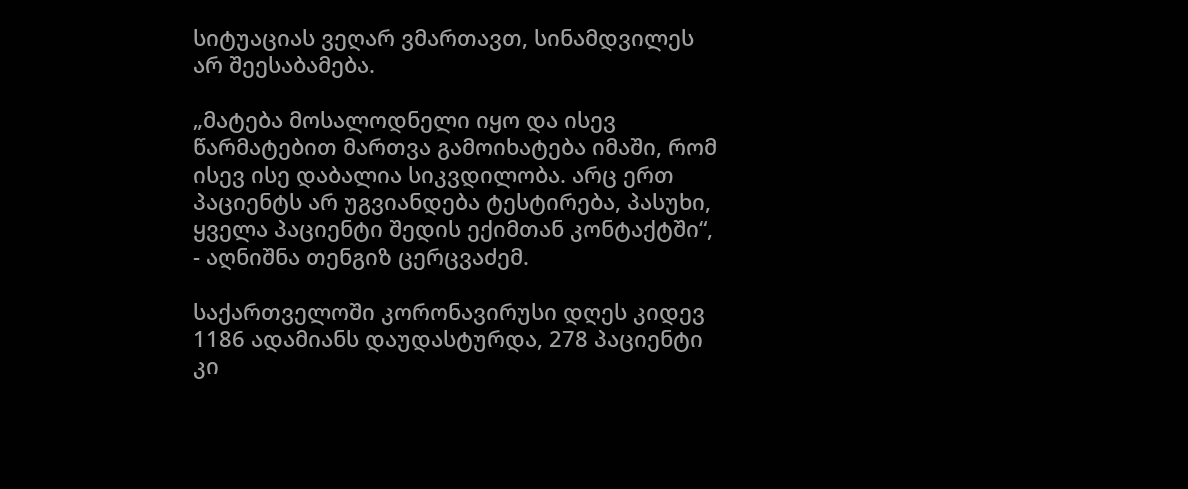სიტუაციას ვეღარ ვმართავთ, სინამდვილეს არ შეესაბამება.

„მატება მოსალოდნელი იყო და ისევ წარმატებით მართვა გამოიხატება იმაში, რომ ისევ ისე დაბალია სიკვდილობა. არც ერთ პაციენტს არ უგვიანდება ტესტირება, პასუხი, ყველა პაციენტი შედის ექიმთან კონტაქტში“, - აღნიშნა თენგიზ ცერცვაძემ.

საქართველოში კორონავირუსი დღეს კიდევ 1186 ადამიანს დაუდასტურდა, 278 პაციენტი კი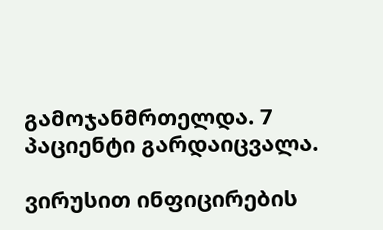გამოჯანმრთელდა. 7 პაციენტი გარდაიცვალა.

ვირუსით ინფიცირების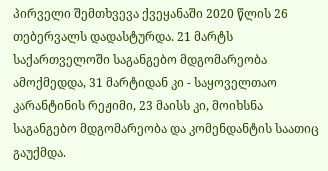პირველი შემთხვევა ქვეყანაში 2020 წლის 26 თებერვალს დადასტურდა. 21 მარტს საქართველოში საგანგებო მდგომარეობა ამოქმედდა, 31 მარტიდან კი - საყოველთაო კარანტინის რეჟიმი, 23 მაისს კი, მოიხსნა საგანგებო მდგომარეობა და კომენდანტის საათიც გაუქმდა.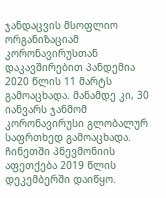ჯანდაცვის მსოფლიო ორგანიზაციამ კორონავირუსთან დაკავშირებით პანდემია 2020 წლის 11 მარტს გამოაცხადა. მანამდე კი, 30 იანვარს ჯანმომ კორონავირუსი გლობალურ საფრთხედ გამოაცხადა. ჩინეთში პნევმონიის აფეთქება 2019 წლის დეკემბერში დაიწყო.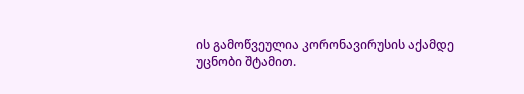ის გამოწვეულია კორონავირუსის აქამდე უცნობი შტამით.